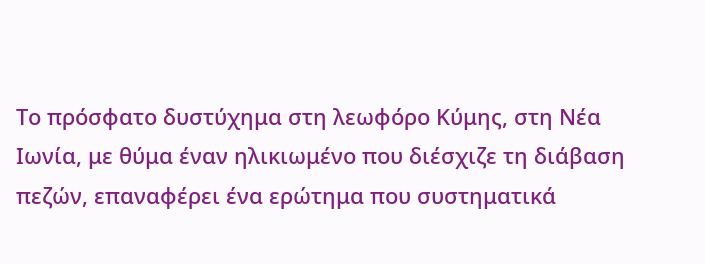Το πρόσφατο δυστύχημα στη λεωφόρο Κύμης, στη Νέα Ιωνία, με θύμα έναν ηλικιωμένο που διέσχιζε τη διάβαση πεζών, επαναφέρει ένα ερώτημα που συστηματικά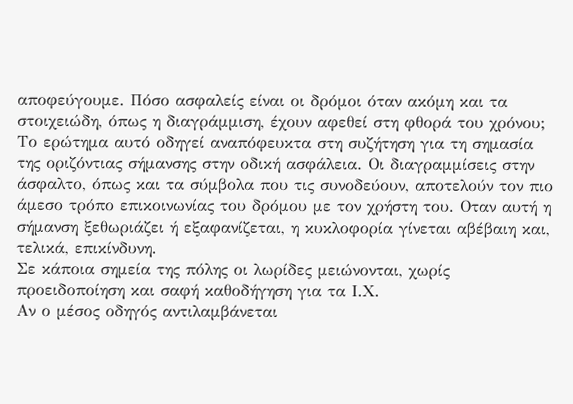αποφεύγουμε. Πόσο ασφαλείς είναι οι δρόμοι όταν ακόμη και τα στοιχειώδη, όπως η διαγράμμιση, έχουν αφεθεί στη φθορά του χρόνου; Το ερώτημα αυτό οδηγεί αναπόφευκτα στη συζήτηση για τη σημασία της οριζόντιας σήμανσης στην οδική ασφάλεια. Οι διαγραμμίσεις στην άσφαλτο, όπως και τα σύμβολα που τις συνοδεύουν, αποτελούν τον πιο άμεσο τρόπο επικοινωνίας του δρόμου με τον χρήστη του. Οταν αυτή η σήμανση ξεθωριάζει ή εξαφανίζεται, η κυκλοφορία γίνεται αβέβαιη και, τελικά, επικίνδυνη.
Σε κάποια σημεία της πόλης οι λωρίδες μειώνονται, χωρίς προειδοποίηση και σαφή καθοδήγηση για τα Ι.Χ.
Αν ο μέσος οδηγός αντιλαμβάνεται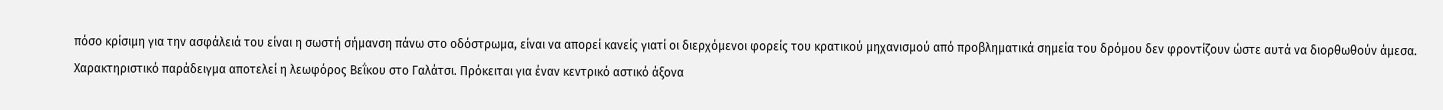πόσο κρίσιμη για την ασφάλειά του είναι η σωστή σήμανση πάνω στο οδόστρωμα, είναι να απορεί κανείς γιατί οι διερχόμενοι φορείς του κρατικού μηχανισμού από προβληματικά σημεία του δρόμου δεν φροντίζουν ώστε αυτά να διορθωθούν άμεσα. Χαρακτηριστικό παράδειγμα αποτελεί η λεωφόρος Βεΐκου στο Γαλάτσι. Πρόκειται για έναν κεντρικό αστικό άξονα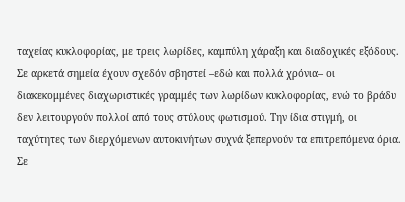ταχείας κυκλοφορίας, με τρεις λωρίδες, καμπύλη χάραξη και διαδοχικές εξόδους. Σε αρκετά σημεία έχουν σχεδόν σβηστεί –εδώ και πολλά χρόνια– οι διακεκομμένες διαχωριστικές γραμμές των λωρίδων κυκλοφορίας, ενώ το βράδυ δεν λειτουργούν πολλοί από τους στύλους φωτισμού. Την ίδια στιγμή, οι ταχύτητες των διερχόμενων αυτοκινήτων συχνά ξεπερνούν τα επιτρεπόμενα όρια. Σε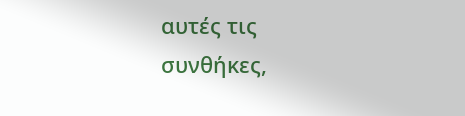αυτές τις συνθήκες,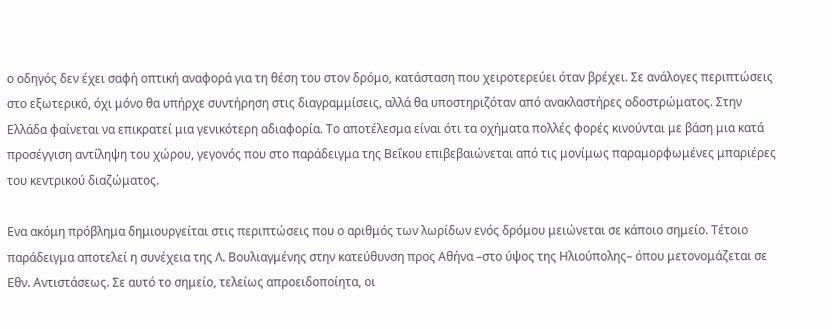ο οδηγός δεν έχει σαφή οπτική αναφορά για τη θέση του στον δρόμο, κατάσταση που χειροτερεύει όταν βρέχει. Σε ανάλογες περιπτώσεις στο εξωτερικό, όχι μόνο θα υπήρχε συντήρηση στις διαγραμμίσεις, αλλά θα υποστηριζόταν από ανακλαστήρες οδοστρώματος. Στην Ελλάδα φαίνεται να επικρατεί μια γενικότερη αδιαφορία. Το αποτέλεσμα είναι ότι τα οχήματα πολλές φορές κινούνται με βάση μια κατά προσέγγιση αντίληψη του χώρου, γεγονός που στο παράδειγμα της Βεΐκου επιβεβαιώνεται από τις μονίμως παραμορφωμένες μπαριέρες του κεντρικού διαζώματος.

Ενα ακόμη πρόβλημα δημιουργείται στις περιπτώσεις που ο αριθμός των λωρίδων ενός δρόμου μειώνεται σε κάποιο σημείο. Τέτοιο παράδειγμα αποτελεί η συνέχεια της Λ. Βουλιαγμένης στην κατεύθυνση προς Αθήνα –στο ύψος της Ηλιούπολης– όπου μετονομάζεται σε Εθν. Αντιστάσεως. Σε αυτό το σημείο, τελείως απροειδοποίητα, οι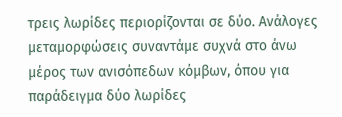τρεις λωρίδες περιορίζονται σε δύο. Ανάλογες μεταμορφώσεις συναντάμε συχνά στο άνω μέρος των ανισόπεδων κόμβων, όπου για παράδειγμα δύο λωρίδες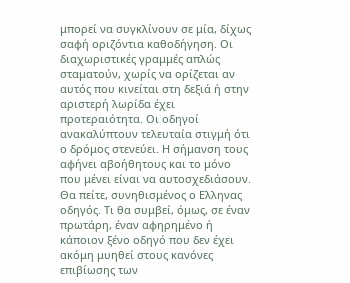μπορεί να συγκλίνουν σε μία, δίχως σαφή οριζόντια καθοδήγηση. Οι διαχωριστικές γραμμές απλώς σταματούν, χωρίς να ορίζεται αν αυτός που κινείται στη δεξιά ή στην αριστερή λωρίδα έχει προτεραιότητα. Οι οδηγοί ανακαλύπτουν τελευταία στιγμή ότι ο δρόμος στενεύει. Η σήμανση τους αφήνει αβοήθητους και το μόνο που μένει είναι να αυτοσχεδιάσουν. Θα πείτε, συνηθισμένος ο Ελληνας οδηγός. Τι θα συμβεί, όμως, σε έναν πρωτάρη, έναν αφηρημένο ή κάποιον ξένο οδηγό που δεν έχει ακόμη μυηθεί στους κανόνες επιβίωσης των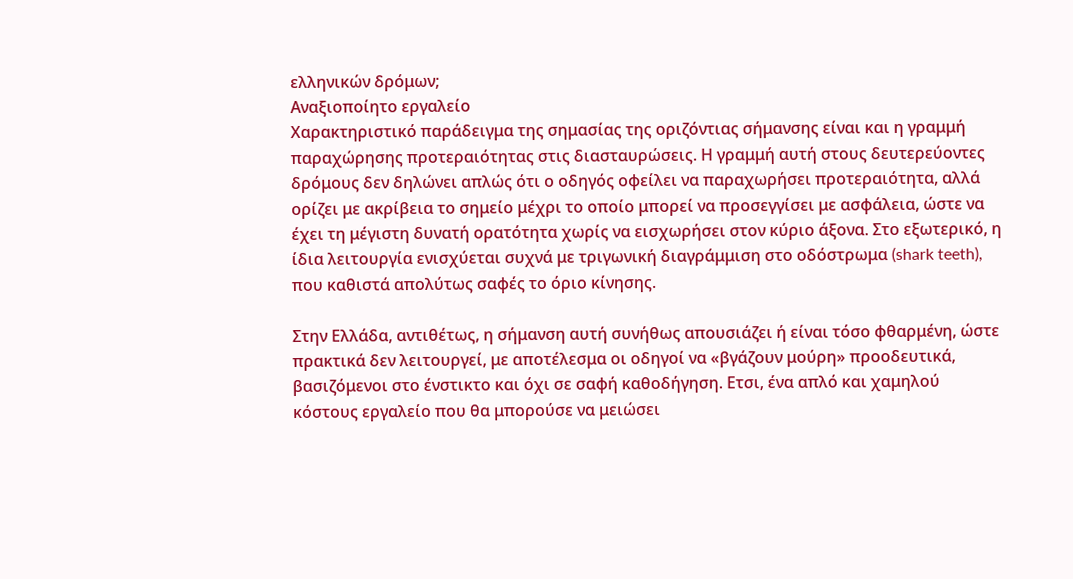ελληνικών δρόμων;
Αναξιοποίητο εργαλείο
Χαρακτηριστικό παράδειγμα της σημασίας της οριζόντιας σήμανσης είναι και η γραμμή παραχώρησης προτεραιότητας στις διασταυρώσεις. Η γραμμή αυτή στους δευτερεύοντες δρόμους δεν δηλώνει απλώς ότι ο οδηγός οφείλει να παραχωρήσει προτεραιότητα, αλλά ορίζει με ακρίβεια το σημείο μέχρι το οποίο μπορεί να προσεγγίσει με ασφάλεια, ώστε να έχει τη μέγιστη δυνατή ορατότητα χωρίς να εισχωρήσει στον κύριο άξονα. Στο εξωτερικό, η ίδια λειτουργία ενισχύεται συχνά με τριγωνική διαγράμμιση στο οδόστρωμα (shark teeth), που καθιστά απολύτως σαφές το όριο κίνησης.

Στην Ελλάδα, αντιθέτως, η σήμανση αυτή συνήθως απουσιάζει ή είναι τόσο φθαρμένη, ώστε πρακτικά δεν λειτουργεί, με αποτέλεσμα οι οδηγοί να «βγάζουν μούρη» προοδευτικά, βασιζόμενοι στο ένστικτο και όχι σε σαφή καθοδήγηση. Ετσι, ένα απλό και χαμηλού κόστους εργαλείο που θα μπορούσε να μειώσει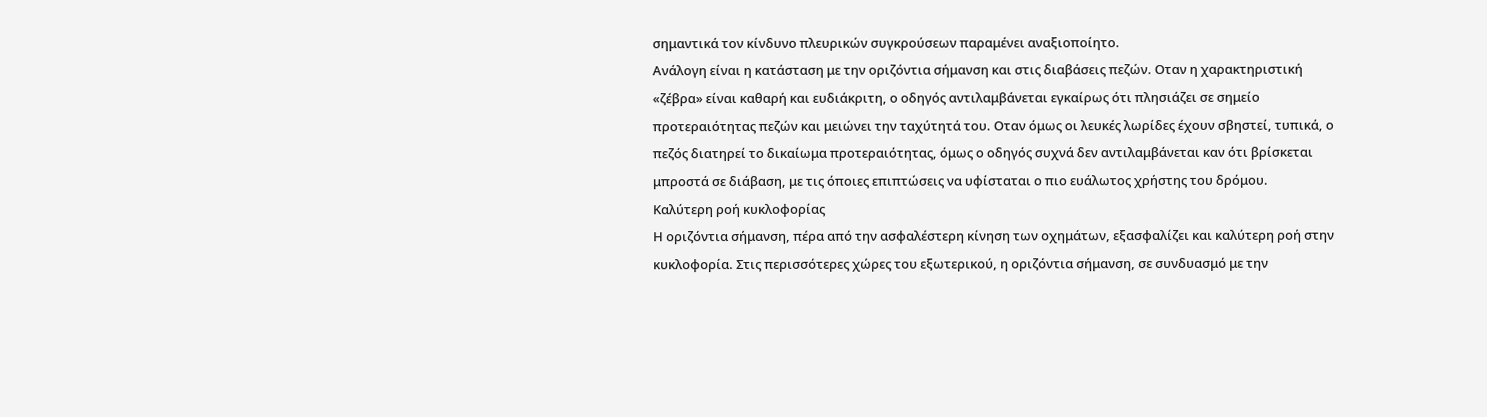σημαντικά τον κίνδυνο πλευρικών συγκρούσεων παραμένει αναξιοποίητο.
Ανάλογη είναι η κατάσταση με την οριζόντια σήμανση και στις διαβάσεις πεζών. Οταν η χαρακτηριστική «ζέβρα» είναι καθαρή και ευδιάκριτη, ο οδηγός αντιλαμβάνεται εγκαίρως ότι πλησιάζει σε σημείο προτεραιότητας πεζών και μειώνει την ταχύτητά του. Οταν όμως οι λευκές λωρίδες έχουν σβηστεί, τυπικά, ο πεζός διατηρεί το δικαίωμα προτεραιότητας, όμως ο οδηγός συχνά δεν αντιλαμβάνεται καν ότι βρίσκεται μπροστά σε διάβαση, με τις όποιες επιπτώσεις να υφίσταται ο πιο ευάλωτος χρήστης του δρόμου.
Καλύτερη ροή κυκλοφορίας
Η οριζόντια σήμανση, πέρα από την ασφαλέστερη κίνηση των οχημάτων, εξασφαλίζει και καλύτερη ροή στην κυκλοφορία. Στις περισσότερες χώρες του εξωτερικού, η οριζόντια σήμανση, σε συνδυασμό με την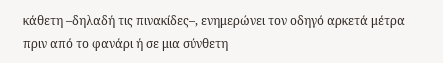κάθετη –δηλαδή τις πινακίδες–, ενημερώνει τον οδηγό αρκετά μέτρα πριν από το φανάρι ή σε μια σύνθετη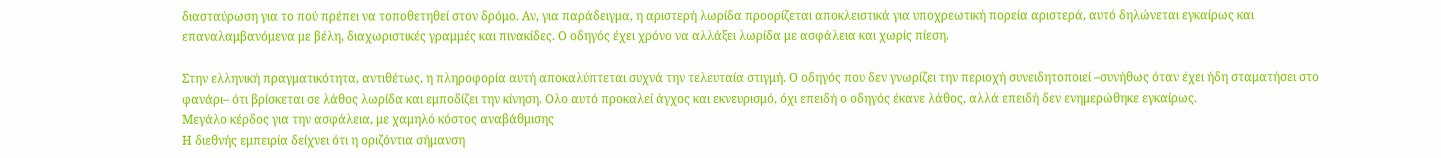διασταύρωση για το πού πρέπει να τοποθετηθεί στον δρόμο. Αν, για παράδειγμα, η αριστερή λωρίδα προορίζεται αποκλειστικά για υποχρεωτική πορεία αριστερά, αυτό δηλώνεται εγκαίρως και επαναλαμβανόμενα με βέλη, διαχωριστικές γραμμές και πινακίδες. Ο οδηγός έχει χρόνο να αλλάξει λωρίδα με ασφάλεια και χωρίς πίεση.

Στην ελληνική πραγματικότητα, αντιθέτως, η πληροφορία αυτή αποκαλύπτεται συχνά την τελευταία στιγμή. Ο οδηγός που δεν γνωρίζει την περιοχή συνειδητοποιεί –συνήθως όταν έχει ήδη σταματήσει στο φανάρι– ότι βρίσκεται σε λάθος λωρίδα και εμποδίζει την κίνηση. Ολο αυτό προκαλεί άγχος και εκνευρισμό, όχι επειδή ο οδηγός έκανε λάθος, αλλά επειδή δεν ενημερώθηκε εγκαίρως.
Μεγάλο κέρδος για την ασφάλεια, με χαμηλό κόστος αναβάθμισης
Η διεθνής εμπειρία δείχνει ότι η οριζόντια σήμανση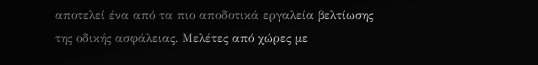αποτελεί ένα από τα πιο αποδοτικά εργαλεία βελτίωσης της οδικής ασφάλειας. Μελέτες από χώρες με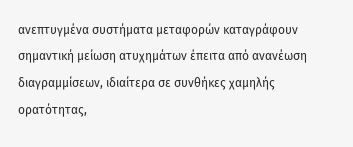ανεπτυγμένα συστήματα μεταφορών καταγράφουν σημαντική μείωση ατυχημάτων έπειτα από ανανέωση διαγραμμίσεων, ιδιαίτερα σε συνθήκες χαμηλής ορατότητας,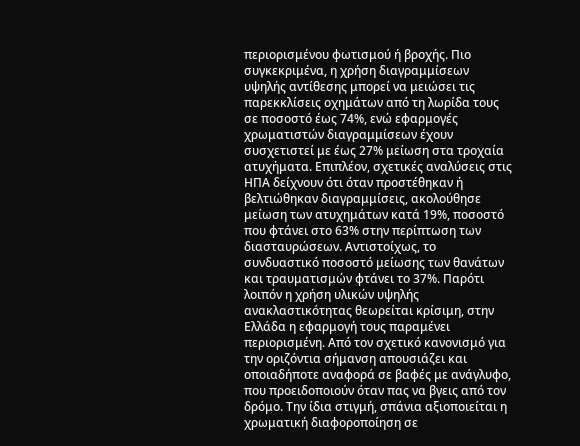περιορισμένου φωτισμού ή βροχής. Πιο συγκεκριμένα, η χρήση διαγραμμίσεων υψηλής αντίθεσης μπορεί να μειώσει τις παρεκκλίσεις οχημάτων από τη λωρίδα τους σε ποσοστό έως 74%, ενώ εφαρμογές χρωματιστών διαγραμμίσεων έχουν συσχετιστεί με έως 27% μείωση στα τροχαία ατυχήματα. Επιπλέον, σχετικές αναλύσεις στις ΗΠΑ δείχνουν ότι όταν προστέθηκαν ή βελτιώθηκαν διαγραμμίσεις, ακολούθησε μείωση των ατυχημάτων κατά 19%, ποσοστό που φτάνει στο 63% στην περίπτωση των διασταυρώσεων. Αντιστοίχως, το συνδυαστικό ποσοστό μείωσης των θανάτων και τραυματισμών φτάνει το 37%. Παρότι λοιπόν η χρήση υλικών υψηλής ανακλαστικότητας θεωρείται κρίσιμη, στην Ελλάδα η εφαρμογή τους παραμένει περιορισμένη. Από τον σχετικό κανονισμό για την οριζόντια σήμανση απουσιάζει και οποιαδήποτε αναφορά σε βαφές με ανάγλυφο, που προειδοποιούν όταν πας να βγεις από τον δρόμο. Την ίδια στιγμή, σπάνια αξιοποιείται η χρωματική διαφοροποίηση σε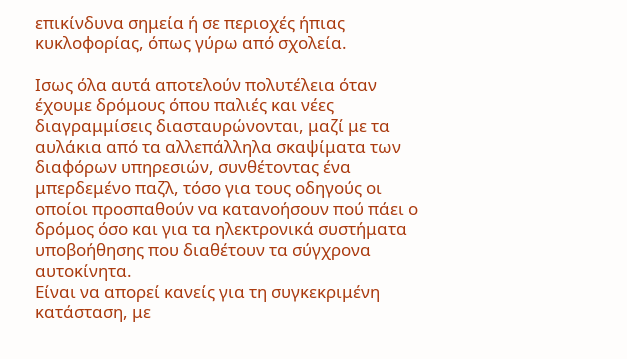επικίνδυνα σημεία ή σε περιοχές ήπιας κυκλοφορίας, όπως γύρω από σχολεία.

Ισως όλα αυτά αποτελούν πολυτέλεια όταν έχουμε δρόμους όπου παλιές και νέες διαγραμμίσεις διασταυρώνονται, μαζί με τα αυλάκια από τα αλλεπάλληλα σκαψίματα των διαφόρων υπηρεσιών, συνθέτοντας ένα μπερδεμένο παζλ, τόσο για τους οδηγούς οι οποίοι προσπαθούν να κατανοήσουν πού πάει ο δρόμος όσο και για τα ηλεκτρονικά συστήματα υποβοήθησης που διαθέτουν τα σύγχρονα αυτοκίνητα.
Είναι να απορεί κανείς για τη συγκεκριμένη κατάσταση, με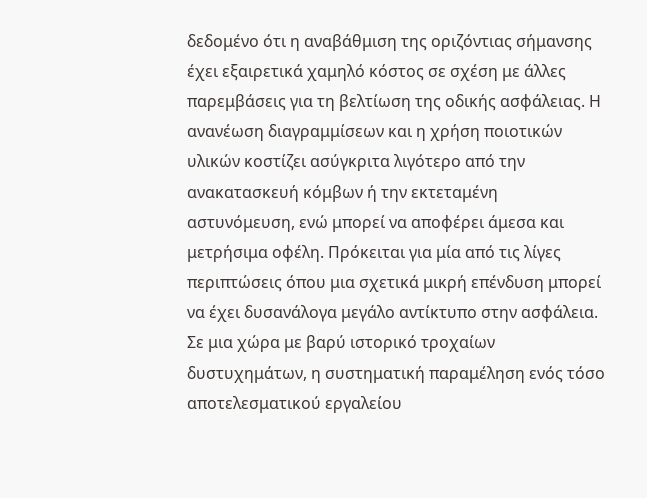δεδομένο ότι η αναβάθμιση της οριζόντιας σήμανσης έχει εξαιρετικά χαμηλό κόστος σε σχέση με άλλες παρεμβάσεις για τη βελτίωση της οδικής ασφάλειας. Η ανανέωση διαγραμμίσεων και η χρήση ποιοτικών υλικών κοστίζει ασύγκριτα λιγότερο από την ανακατασκευή κόμβων ή την εκτεταμένη αστυνόμευση, ενώ μπορεί να αποφέρει άμεσα και μετρήσιμα οφέλη. Πρόκειται για μία από τις λίγες περιπτώσεις όπου μια σχετικά μικρή επένδυση μπορεί να έχει δυσανάλογα μεγάλο αντίκτυπο στην ασφάλεια. Σε μια χώρα με βαρύ ιστορικό τροχαίων δυστυχημάτων, η συστηματική παραμέληση ενός τόσο αποτελεσματικού εργαλείου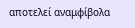αποτελεί αναμφίβολα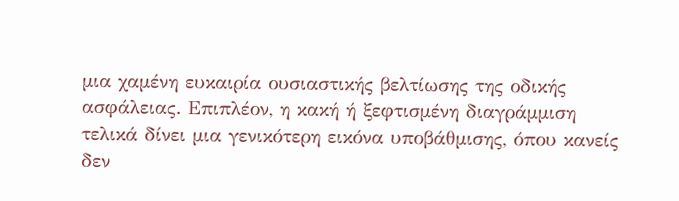μια χαμένη ευκαιρία ουσιαστικής βελτίωσης της οδικής ασφάλειας. Επιπλέον, η κακή ή ξεφτισμένη διαγράμμιση τελικά δίνει μια γενικότερη εικόνα υποβάθμισης, όπου κανείς δεν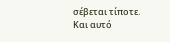σέβεται τίποτε. Και αυτό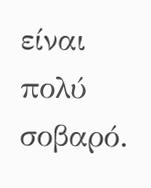είναι πολύ σοβαρό.